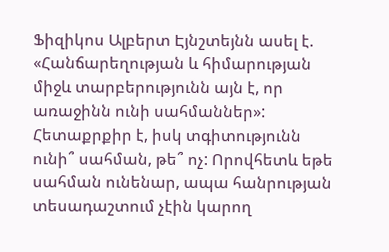Ֆիզիկոս Ալբերտ Էյնշտեյնն ասել է. «Հանճարեղության և հիմարության միջև տարբերությունն այն է, որ առաջինն ունի սահմաններ»: Հետաքրքիր է, իսկ տգիտությունն ունի՞ սահման, թե՞ ոչ: Որովհետև եթե սահման ունենար, ապա հանրության տեսադաշտում չէին կարող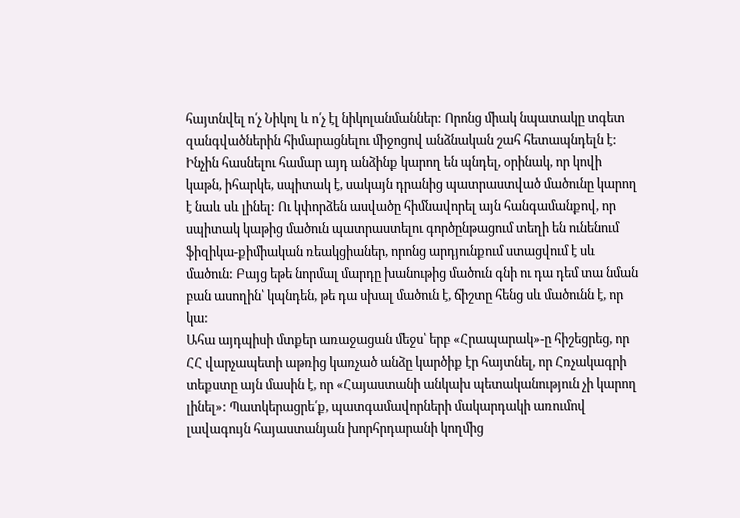հայտնվել ո՛չ Նիկոլ և ո՛չ էլ նիկոլանմաններ: Որոնց միակ նպատակը տգետ զանգվածներին հիմարացնելու միջոցով անձնական շահ հետապնդելն է: Ինչին հասնելու համար այդ անձինք կարող են պնդել, օրինակ, որ կովի կաթն, իհարկե, սպիտակ է, սակայն դրանից պատրաստված մածունը կարող է նաև սև լինել: Ու կփորձեն ասվածը հիմնավորել այն հանգամանքով, որ սպիտակ կաթից մածուն պատրաստելու գործընթացում տեղի են ունենում ֆիզիկա-քիմիական ռեակցիաներ, որոնց արդյունքում ստացվում է սև մածուն: Բայց եթե նորմալ մարդը խանութից մածուն գնի ու դա դեմ տա նման բան ասողին՝ կպնդեն, թե դա սխալ մածուն է, ճիշտը հենց սև մածունն է, որ կա:
Ահա այդպիսի մտքեր առաջացան մեջս՝ երբ «Հրապարակ»-ը հիշեցրեց, որ ՀՀ վարչապետի աթռից կառչած անձը կարծիք էր հայտնել, որ Հռչակագրի տեքստը այն մասին է, որ «Հայաստանի անկախ պետականություն չի կարող լինել»: Պատկերացրե՛ք, պատգամավորների մակարդակի առումով լավագույն հայաստանյան խորհրդարանի կողմից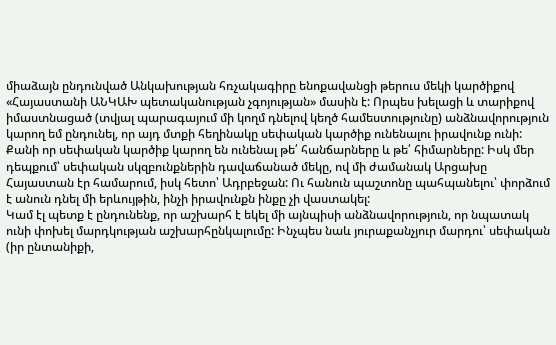միաձայն ընդունված Անկախության հռչակագիրը ենոքավանցի թերուս մեկի կարծիքով «Հայաստանի ԱՆԿԱԽ պետականության չգոյության» մասին է: Որպես խելացի և տարիքով իմաստնացած (տվյալ պարագայում մի կողմ դնելով կեղծ համեստությունը) անձնավորություն կարող եմ ընդունել, որ այդ մտքի հեղինակը սեփական կարծիք ունենալու իրավունք ունի: Քանի որ սեփական կարծիք կարող են ունենալ թե՛ հանճարները և թե՛ հիմարները: Իսկ մեր դեպքում՝ սեփական սկզբունքներին դավաճանած մեկը, ով մի ժամանակ Արցախը Հայաստան էր համարում, իսկ հետո՝ Ադրբեջան: Ու հանուն պաշտոնը պահպանելու՝ փորձում է անուն դնել մի երևույթին, ինչի իրավունքն ինքը չի վաստակել:
Կամ էլ պետք է ընդունենք, որ աշխարհ է եկել մի այնպիսի անձնավորություն, որ նպատակ ունի փոխել մարդկության աշխարհընկալումը: Ինչպես նաև յուրաքանչյուր մարդու՝ սեփական (իր ընտանիքի,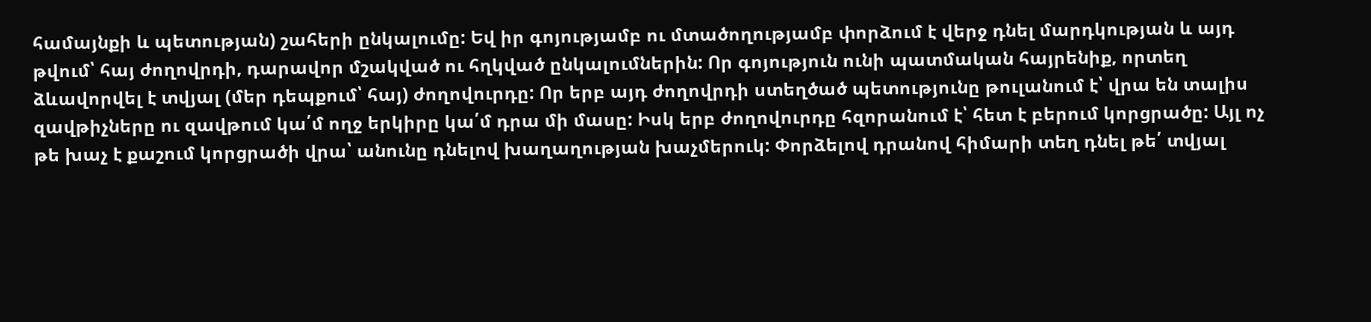համայնքի և պետության) շահերի ընկալումը: Եվ իր գոյությամբ ու մտածողությամբ փորձում է վերջ դնել մարդկության և այդ թվում՝ հայ ժողովրդի, դարավոր մշակված ու հղկված ընկալումներին: Որ գոյություն ունի պատմական հայրենիք, որտեղ ձևավորվել է տվյալ (մեր դեպքում՝ հայ) ժողովուրդը: Որ երբ այդ ժողովրդի ստեղծած պետությունը թուլանում է՝ վրա են տալիս զավթիչները ու զավթում կա՛մ ողջ երկիրը կա՛մ դրա մի մասը: Իսկ երբ ժողովուրդը հզորանում է՝ հետ է բերում կորցրածը: Այլ ոչ թե խաչ է քաշում կորցրածի վրա՝ անունը դնելով խաղաղության խաչմերուկ: Փորձելով դրանով հիմարի տեղ դնել թե՛ տվյալ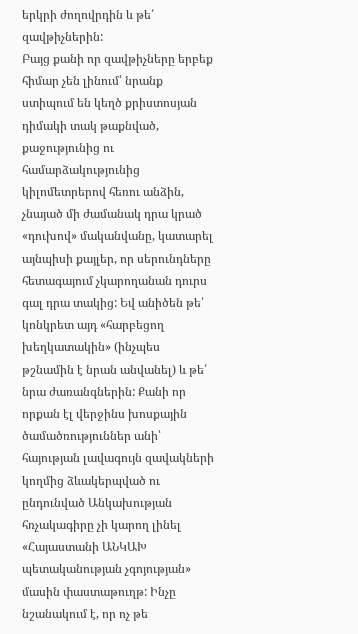երկրի ժողովրդին և թե՛ զավթիչներին:
Բայց քանի որ զավթիչները երբեք հիմար չեն լինում՝ նրանք ստիպում են կեղծ քրիստոսյան դիմակի տակ թաքնված, քաջությունից ու համարձակությունից կիլոմետրերով հեռու անձին, չնայած մի ժամանակ դրա կրած «դուխով» մականվանը, կատարել այնպիսի քայլեր, որ սերունդները հետագայում չկարողանան դուրս գալ դրա տակից: Եվ անիծեն թե՛ կոնկրետ այդ «հարբեցող խեղկատակին» (ինչպես թշնամին է նրան անվանել) և թե՛ նրա ժառանգներին: Քանի որ որքան էլ վերջինս խոսքային ծամածռություններ անի՝ հայության լավագույն զավակների կողմից ձևակերպված ու ընդունված Անկախության հռչակագիրը չի կարող լինել «Հայաստանի ԱՆԿԱԽ պետականության չգոյության» մասին փաստաթուղթ: Ինչը նշանակում է, որ ոչ թե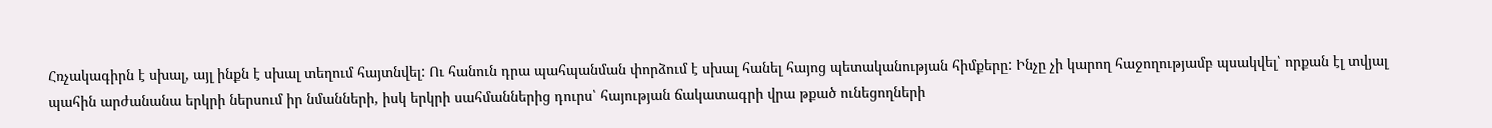Հռչակագիրն է սխալ, այլ ինքն է սխալ տեղում հայտնվել: Ու հանուն դրա պահպանման փորձում է սխալ հանել հայոց պետականության հիմքերը: Ինչը չի կարող հաջողությամբ պսակվել՝ որքան էլ տվյալ պահին արժանանա երկրի ներսում իր նմանների, իսկ երկրի սահմաններից դուրս՝ հայության ճակատագրի վրա թքած ունեցողների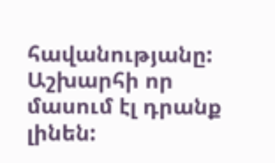հավանությանը: Աշխարհի որ մասում էլ դրանք լինեն: